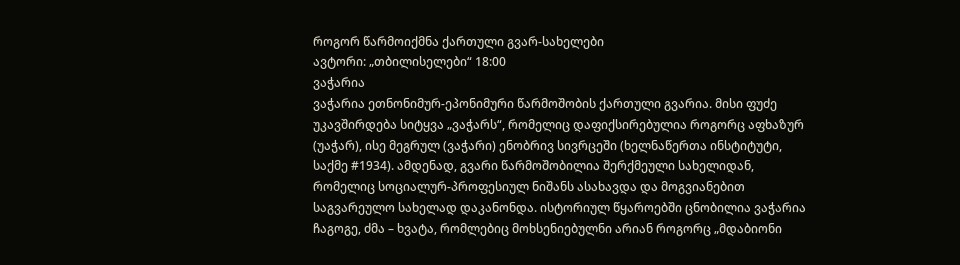როგორ წარმოიქმნა ქართული გვარ-სახელები
ავტორი: „თბილისელები“ 18:00
ვაჭარია
ვაჭარია ეთნონიმურ-ეპონიმური წარმოშობის ქართული გვარია. მისი ფუძე უკავშირდება სიტყვა „ვაჭარს“, რომელიც დაფიქსირებულია როგორც აფხაზურ (უაჭარ), ისე მეგრულ (ვაჭარი) ენობრივ სივრცეში (ხელნაწერთა ინსტიტუტი, საქმე #1934). ამდენად, გვარი წარმოშობილია შერქმეული სახელიდან, რომელიც სოციალურ-პროფესიულ ნიშანს ასახავდა და მოგვიანებით საგვარეულო სახელად დაკანონდა. ისტორიულ წყაროებში ცნობილია ვაჭარია ჩაგოგე, ძმა – ხვატა, რომლებიც მოხსენიებულნი არიან როგორც „მდაბიონი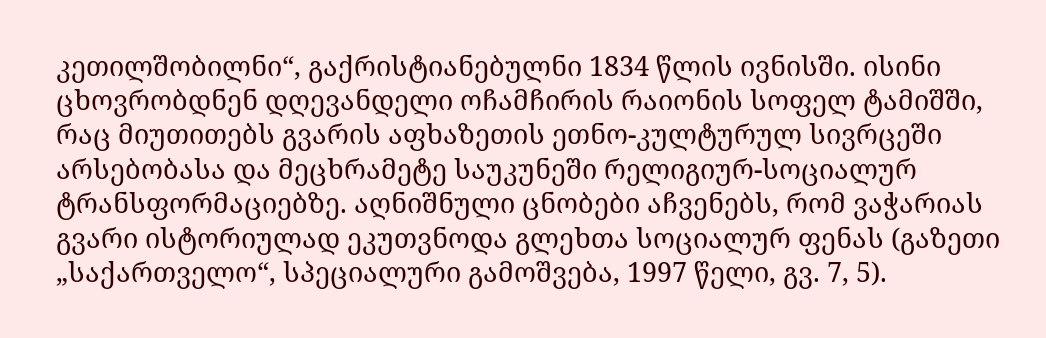კეთილშობილნი“, გაქრისტიანებულნი 1834 წლის ივნისში. ისინი ცხოვრობდნენ დღევანდელი ოჩამჩირის რაიონის სოფელ ტამიშში, რაც მიუთითებს გვარის აფხაზეთის ეთნო-კულტურულ სივრცეში არსებობასა და მეცხრამეტე საუკუნეში რელიგიურ-სოციალურ ტრანსფორმაციებზე. აღნიშნული ცნობები აჩვენებს, რომ ვაჭარიას გვარი ისტორიულად ეკუთვნოდა გლეხთა სოციალურ ფენას (გაზეთი „საქართველო“, სპეციალური გამოშვება, 1997 წელი, გვ. 7, 5).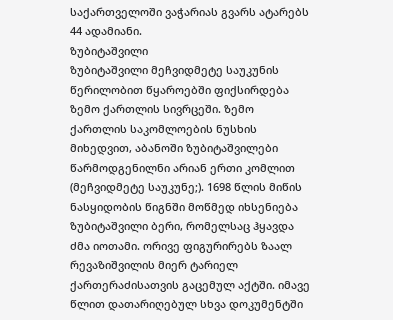საქართველოში ვაჭარიას გვარს ატარებს 44 ადამიანი.
ზუბიტაშვილი
ზუბიტაშვილი მეჩვიდმეტე საუკუნის წერილობით წყაროებში ფიქსირდება ზემო ქართლის სივრცეში. ზემო ქართლის საკომლოების ნუსხის მიხედვით, აბანოში ზუბიტაშვილები წარმოდგენილნი არიან ერთი კომლით (მეჩვიდმეტე საუკუნე;). 1698 წლის მიწის ნასყიდობის წიგნში მოწმედ იხსენიება ზუბიტაშვილი ბერი, რომელსაც ჰყავდა ძმა იოთამი. ორივე ფიგურირებს ზაალ რევაზიშვილის მიერ ტარიელ ქართერაძისათვის გაცემულ აქტში. იმავე წლით დათარიღებულ სხვა დოკუმენტში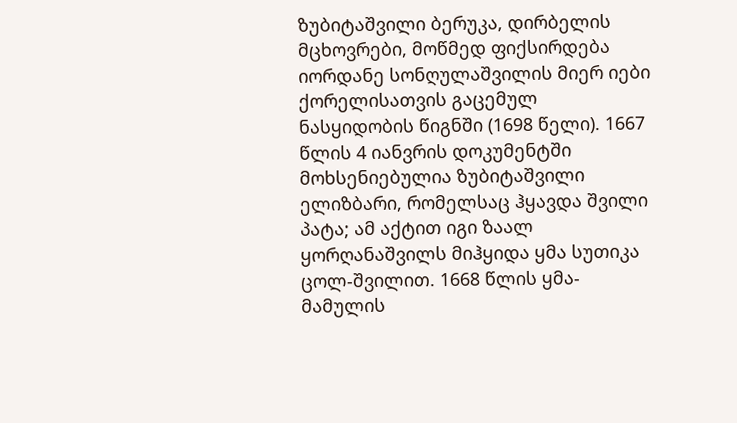ზუბიტაშვილი ბერუკა, დირბელის მცხოვრები, მოწმედ ფიქსირდება იორდანე სონღულაშვილის მიერ იები ქორელისათვის გაცემულ ნასყიდობის წიგნში (1698 წელი). 1667 წლის 4 იანვრის დოკუმენტში მოხსენიებულია ზუბიტაშვილი ელიზბარი, რომელსაც ჰყავდა შვილი პატა; ამ აქტით იგი ზაალ ყორღანაშვილს მიჰყიდა ყმა სუთიკა ცოლ-შვილით. 1668 წლის ყმა-მამულის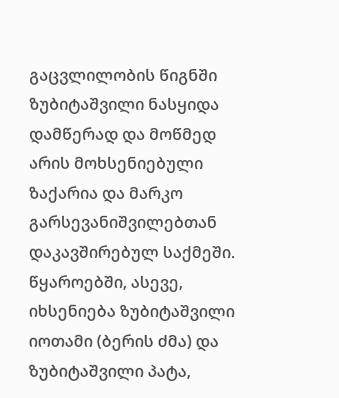გაცვლილობის წიგნში ზუბიტაშვილი ნასყიდა დამწერად და მოწმედ არის მოხსენიებული ზაქარია და მარკო გარსევანიშვილებთან დაკავშირებულ საქმეში. წყაროებში, ასევე, იხსენიება ზუბიტაშვილი იოთამი (ბერის ძმა) და ზუბიტაშვილი პატა,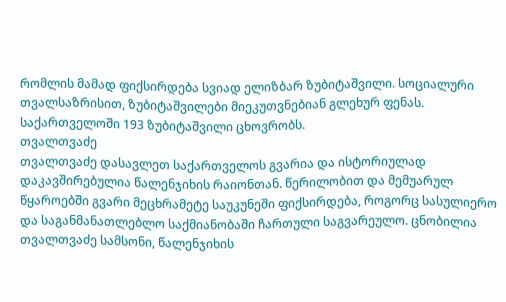რომლის მამად ფიქსირდება სვიად ელიზბარ ზუბიტაშვილი. სოციალური თვალსაზრისით, ზუბიტაშვილები მიეკუთვნებიან გლეხურ ფენას.
საქართველოში 193 ზუბიტაშვილი ცხოვრობს.
თვალთვაძე
თვალთვაძე დასავლეთ საქართველოს გვარია და ისტორიულად დაკავშირებულია წალენჯიხის რაიონთან. წერილობით და მემუარულ წყაროებში გვარი მეცხრამეტე საუკუნეში ფიქსირდება, როგორც სასულიერო და საგანმანათლებლო საქმიანობაში ჩართული საგვარეულო. ცნობილია თვალთვაძე სამსონი, წალენჯიხის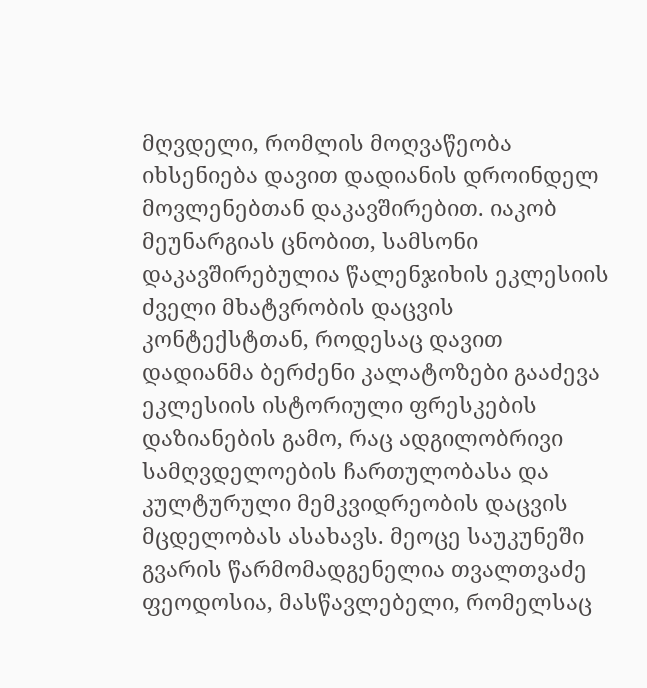მღვდელი, რომლის მოღვაწეობა იხსენიება დავით დადიანის დროინდელ მოვლენებთან დაკავშირებით. იაკობ მეუნარგიას ცნობით, სამსონი დაკავშირებულია წალენჯიხის ეკლესიის ძველი მხატვრობის დაცვის კონტექსტთან, როდესაც დავით დადიანმა ბერძენი კალატოზები გააძევა ეკლესიის ისტორიული ფრესკების დაზიანების გამო, რაც ადგილობრივი სამღვდელოების ჩართულობასა და კულტურული მემკვიდრეობის დაცვის მცდელობას ასახავს. მეოცე საუკუნეში გვარის წარმომადგენელია თვალთვაძე ფეოდოსია, მასწავლებელი, რომელსაც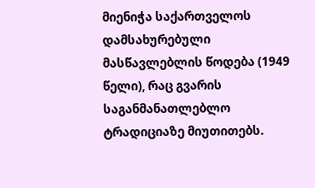მიენიჭა საქართველოს დამსახურებული მასწავლებლის წოდება (1949 წელი), რაც გვარის საგანმანათლებლო ტრადიციაზე მიუთითებს.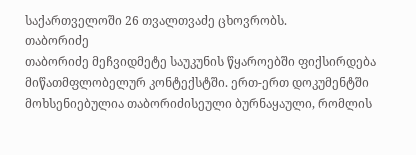საქართველოში 26 თვალთვაძე ცხოვრობს.
თაბორიძე
თაბორიძე მეჩვიდმეტე საუკუნის წყაროებში ფიქსირდება მიწათმფლობელურ კონტექსტში. ერთ-ერთ დოკუმენტში მოხსენიებულია თაბორიძისეული ბურნაყაული, რომლის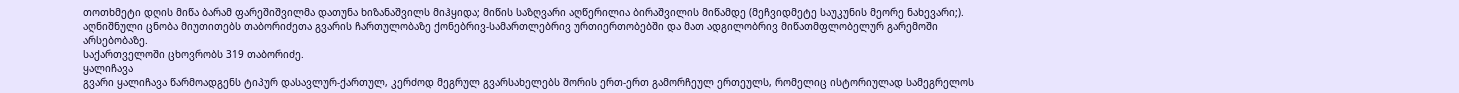თოთხმეტი დღის მიწა ბარამ ფარეშიშვილმა დათუნა ხიზანაშვილს მიჰყიდა; მიწის საზღვარი აღწერილია ბირაშვილის მიწამდე (მეჩვიდმეტე საუკუნის მეორე ნახევარი;). აღნიშნული ცნობა მიუთითებს თაბორიძეთა გვარის ჩართულობაზე ქონებრივ-სამართლებრივ ურთიერთობებში და მათ ადგილობრივ მიწათმფლობელურ გარემოში არსებობაზე.
საქართველოში ცხოვრობს 319 თაბორიძე.
ყალიჩავა
გვარი ყალიჩავა წარმოადგენს ტიპურ დასავლურ-ქართულ, კერძოდ მეგრულ გვარსახელებს შორის ერთ-ერთ გამორჩეულ ერთეულს, რომელიც ისტორიულად სამეგრელოს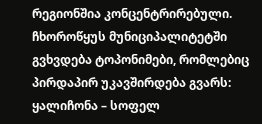რეგიონშია კონცენტრირებული. ჩხოროწყუს მუნიციპალიტეტში გვხვდება ტოპონიმები, რომლებიც პირდაპირ უკავშირდება გვარს: ყალიჩონა – სოფელ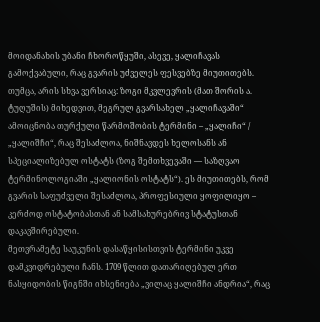მოიდანახის უბანი ჩხოროწყუში, ასევე, ყალიჩავას გამოქვაბული, რაც გვარის უძველეს ფესვებზე მიუთითებს. თუმცა, არის სხვა ვერსიაც: ზოგი მკვლევრის (მათ შორის ა. ტუღუშის) მიხედვით, მეგრულ გვარსახელ „ყალიჩავაში“ ამოიცნობა თურქული წარმოშობის ტერმინი – „ყალიჩი“ / „ყალიშჩი“, რაც შესაძლოა, ნიშნავდეს ხელოსანს ან სპეციალიზებულ ოსტატს (ზოგ შემთხვევაში — საზღვაო ტერმინოლოგიაში „ყალიონის ოსტატს“). ეს მიუთითებს, რომ გვარის საფუძველი შესაძლოა, პროფესიული ყოფილიყო – კერძოდ ოსტატობასთან ან სამსახურებრივ სტატუსთან დაკავშირებული.
მეთვრამეტე საუკუნის დასაწყისისთვის ტერმინი უკვე დამკვიდრებული ჩანს. 1709 წლით დათარიღებულ ერთ ნასყიდობის წიგნში იხსენიება „ვილაც ყალიშჩი ანდრია“, რაც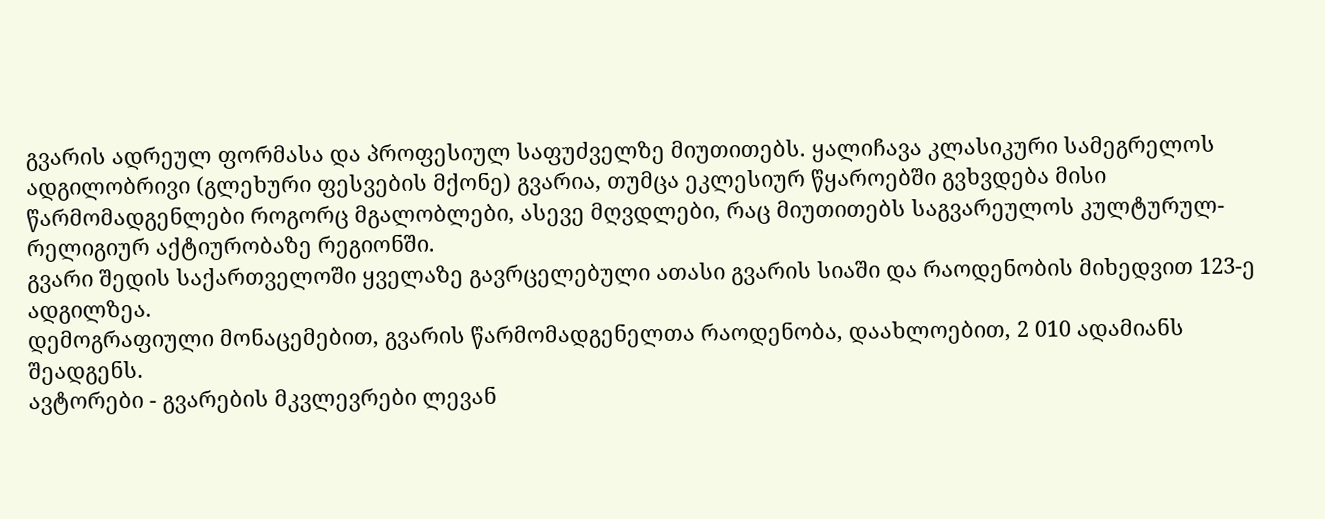გვარის ადრეულ ფორმასა და პროფესიულ საფუძველზე მიუთითებს. ყალიჩავა კლასიკური სამეგრელოს ადგილობრივი (გლეხური ფესვების მქონე) გვარია, თუმცა ეკლესიურ წყაროებში გვხვდება მისი წარმომადგენლები როგორც მგალობლები, ასევე მღვდლები, რაც მიუთითებს საგვარეულოს კულტურულ-რელიგიურ აქტიურობაზე რეგიონში.
გვარი შედის საქართველოში ყველაზე გავრცელებული ათასი გვარის სიაში და რაოდენობის მიხედვით 123-ე ადგილზეა.
დემოგრაფიული მონაცემებით, გვარის წარმომადგენელთა რაოდენობა, დაახლოებით, 2 010 ადამიანს შეადგენს.
ავტორები - გვარების მკვლევრები ლევან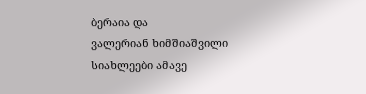ბერაია და
ვალერიან ხიმშიაშვილი
სიახლეები ამავე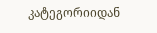კატეგორიიდან